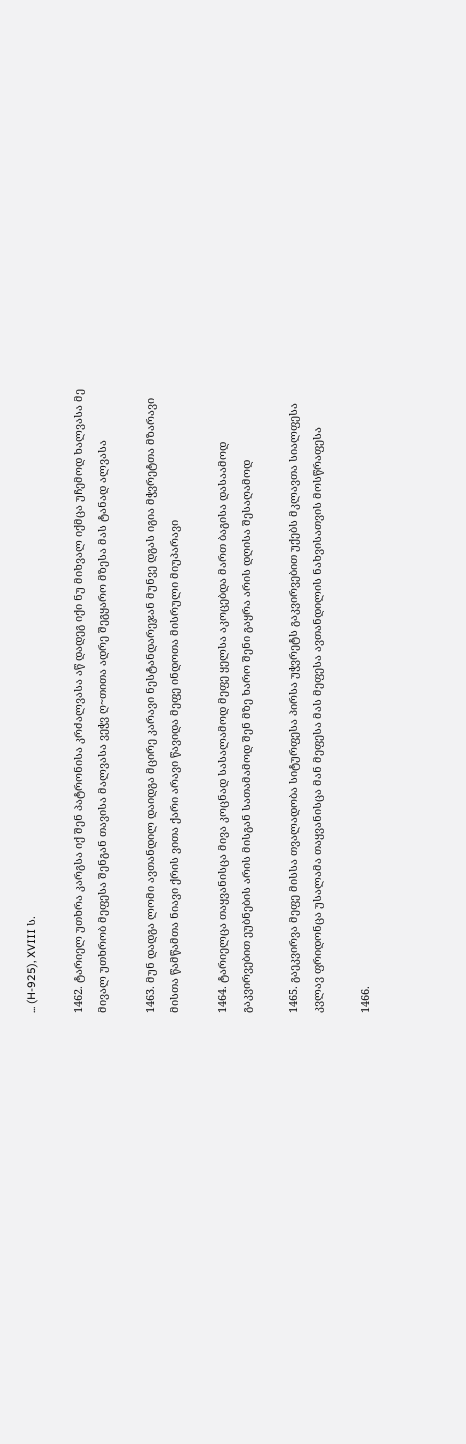... (H-925), XVIII ს.

1462. ტარიელ უთხრა კარგსა იქ შენ პატრონისა კრძალვასა აწ დადეგ იქი ნუ მიხვალ იქმცა უჩემოდ ხალვასა მე მივალ უთხრობ მეფესა შენგან თავისა მალვასა ვეჭვ ღ~თითა ადრე შეგყარო მზესა მას ტანად ალვასა

1463. მუნ დადგა ლომი ავთანდილ დაიდგა მცირე კარავი ნესტანდარეჯან მუნვე დგას იგია მჭვრეტთა მზარავი მისთა წამწამთა ნიავი ქრის ვითა ქარი არავი წავიდა მეფე ინდოთა მისრული მიუპარავი

1464. ტარიელცა თაყვანისცა მივა კოცნად სასალამოდ მეფე ყელსა აკოცებდა მართ ბაგისა დასაამოდ გაკვირვებით ეუბნების არის მისგან სათამამოდ შენ მზე ხარო შენი გაყრა არის დღისა შესაღამოდ

1465. გაეკვირვა მეფე მისსა თვალადობა სიტურფესა პირსა უჭვრეტს გაკვირვებით უქებს მკლავთა სიალფესა კვლავ ფრიდონცა უსალამა თაყვანისცა მან მეფესა მას მეფესა ავთანდილის ნახვისათვის მოსწრაფესა

1466.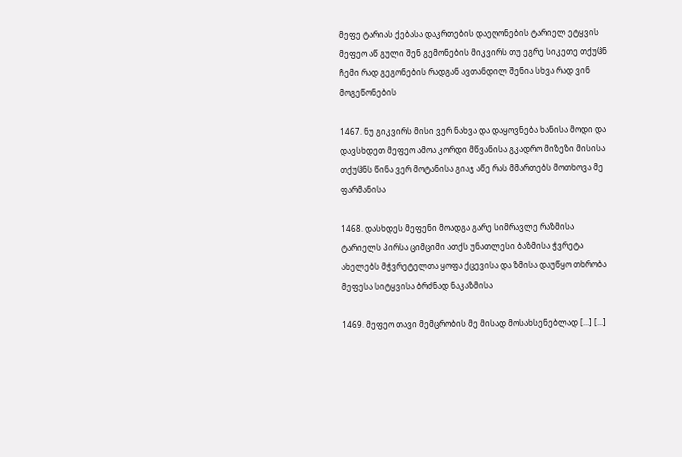მეფე ტარიას ქებასა დაკრთების დაეღონების ტარიელ ეტყვის მეფეო აწ გული შენ გემონების მიკვირს თუ ეგრე სიკეთე თქუჱნ ჩემი რად გეგონების რადგან ავთანდილ შენია სხვა რად ვინ მოგეწონების

1467. ნუ გიკვირს მისი ვერ ნახვა და დაყოვნება ხანისა მოდი და დავსხდეთ მეფეო ამოა კორდი მწვანისა გკადრო მიზეზი მისისა თქუჱნს წინა ვერ მოტანისა გიაჯ აწე რას მმართებს მოთხოვა მე ფარმანისა

1468. დასხდეს მეფენი მოადგა გარე სიმრავლე რაზმისა ტარიელს პირსა ციმციმი ათქს უნათლესი ბაზმისა ჭვრეტა ახელებს მჭვრეტელთა ყოფა ქცევისა და ზმისა დაუწყო თხრობა მეფესა სიტყვისა ბრძნად ნაკაზმისა

1469. მეფეო თავი მემცრობის მე მისად მოსახსენებლად [...] [...]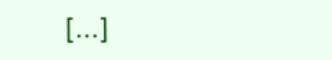[...]